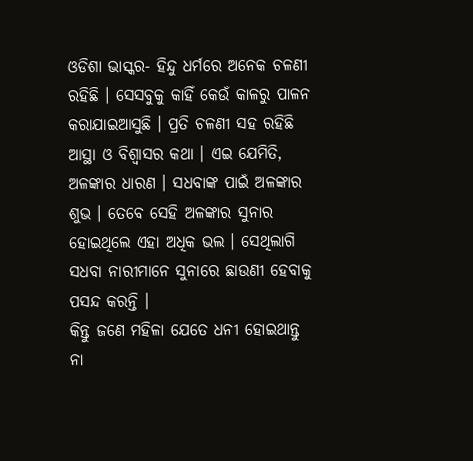ଓଡିଶା ଭାସ୍କର- ହିନ୍ଦୁ ଧର୍ମରେ ଅନେକ ଚଳଣୀ ରହିଛି । ସେସବୁକୁ କାହିଁ କେଉଁ କାଳରୁ ପାଳନ କରାଯାଇଆସୁଛି । ପ୍ରତି ଚଳଣୀ ସହ ରହିଛି ଆସ୍ଥା ଓ ବିଶ୍ୱାସର କଥା । ଏଇ ଯେମିତି, ଅଳଙ୍କାର ଧାରଣ । ସଧବାଙ୍କ ପାଇଁ ଅଳଙ୍କାର ଶୁଭ । ତେବେ ସେହି ଅଳଙ୍କାର ସୁନାର ହୋଇଥିଲେ ଏହା ଅଧିକ ଭଲ । ସେଥିଲାଗି ସଧବା ନାରୀମାନେ ସୁନାରେ ଛାଉଣୀ ହେବାକୁ ପସନ୍ଦ କରନ୍ତି ।
କିନ୍ତୁ ଜଣେ ମହିଳା ଯେତେ ଧନୀ ହୋଇଥାନ୍ତୁ ନା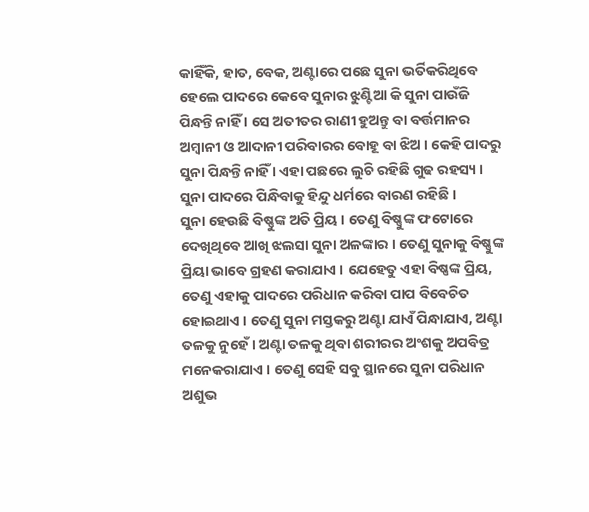କାହିଁକି, ହାତ, ବେକ, ଅଣ୍ଟାରେ ପଛେ ସୁନା ଭର୍ତିକରିଥିବେ ହେଲେ ପାଦରେ କେବେ ସୁନାର ଝୁଣ୍ଟିଆ କି ସୁନା ପାଉଁଜି ପିନ୍ଧନ୍ତି ନାହିଁ । ସେ ଅତୀତର ରାଣୀ ହୁଅନ୍ତୁ ବା ବର୍ତ୍ତମାନର ଅମ୍ବାନୀ ଓ ଆଦାନୀ ପରିବାରର ବୋହୂ ବା ଝିଅ । କେହି ପାଦରୁ ସୁନା ପିନ୍ଧନ୍ତି ନାହିଁ । ଏହା ପଛରେ ଲୁଚି ରହିଛି ଗୁଢ ରହସ୍ୟ । ସୁନା ପାଦରେ ପିନ୍ଧିବାକୁ ହିନ୍ଦୁ ଧର୍ମରେ ବାରଣ ରହିଛି ।
ସୁନା ହେଉଛି ବିଷ୍ଣୁଙ୍କ ଅତି ପ୍ରିୟ । ତେଣୁ ବିଷ୍ଣୁଙ୍କ ଫଟୋରେ ଦେଖିଥିବେ ଆଖି ଝଲସା ସୁନା ଅଳଙ୍କାର । ତେଣୁ ସୁନାକୁ ବିଷ୍ଣୁଙ୍କ ପ୍ରିୟା ଭାବେ ଗ୍ରହଣ କରାଯାଏ । ଯେହେତୁ ଏହା ବିଷ୍ଣଙ୍କ ପ୍ରିୟ, ତେଣୁ ଏହାକୁ ପାଦରେ ପରିଧାନ କରିବା ପାପ ବିବେଚିତ ହୋଇଥାଏ । ତେଣୁ ସୁନା ମସ୍ତକରୁ ଅଣ୍ଟା ଯାଏଁ ପିନ୍ଧାଯାଏ, ଅଣ୍ଟା ତଳକୁ ନୁହେଁ । ଅଣ୍ଟା ତଳକୁ ଥିବା ଶରୀରର ଅଂଶକୁ ଅପବିତ୍ର ମନେକରାଯାଏ । ତେଣୁ ସେହି ସବୁ ସ୍ଥାନରେ ସୁନା ପରିଧାନ ଅଶୁଭ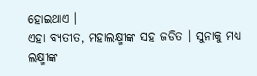ହୋଇଥାଏ ।
ଏହା ବ୍ୟତୀତ, ମହାଲକ୍ଷ୍ମୀଙ୍କ ସହ ଜଡିତ । ସୁନାକୁ ମଧ୍ୟ ଲକ୍ଷ୍ମୀଙ୍କ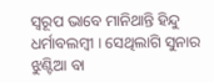ସ୍ୱରୂପ ଭାବେ ମାନିଥାନ୍ତି ହିନ୍ଦୁ ଧର୍ମାବଲମ୍ବୀ । ସେଥିଲାଗି ସୁନାର ଝୁଣ୍ଟିଆ ବା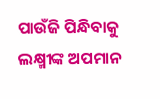ପାଉଁଜି ପିନ୍ଧିବାକୁ ଲକ୍ଷ୍ମୀଙ୍କ ଅପମାନ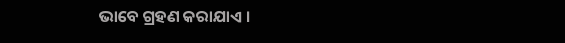ଭାବେ ଗ୍ରହଣ କରାଯାଏ ।